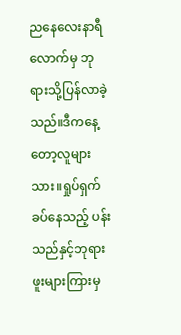ညနေလေးနာရီလောက်မှ ဘုရားသို့ပြန်လာခဲ့သည်။ဒီကနေ့တော့လူများသား။ရှုပ်ရှက်ခပ်နေသည့် ပန်းသည်နှင့်ဘုရားဖူးများကြားမှ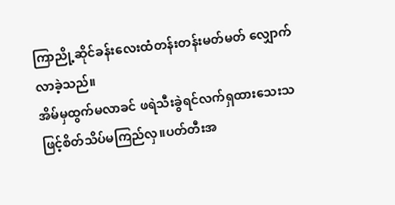ကြာညို့ဆိုင်ခန်းလေးထံတန်းတန်းမတ်မတ် လျှောက်လာခဲ့သည်။
အိမ်မှထွက်မလာခင် ဖရဲသီးခွဲရင်လက်ရှထားသေးသဖြင့်စိတ်သိပ်မကြည်လှ။ပတ်တီးအ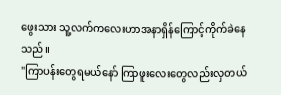ဖွေးသား သူ့လက်ကလေးဟာအနာရှိန်ကြောင့်ကိုက်ခဲနေသည်။
"ကြာပန်းတွေရမယ်နော် ကြာဖူးလေးတွေလည်းလှတယ်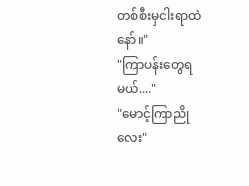တစ်စီးမှငါးရာထဲနော်။"
"ကြာပန်းတွေရမယ်...."
"မောင့်ကြာညိုလေး"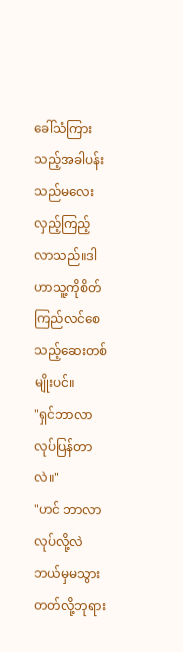ခေါ်သံကြားသည့်အခါပန်းသည်မလေးလှည့်ကြည့်လာသည်။ဒါဟာသူ့ကိုစိတ်ကြည်လင်စေသည့်ဆေးတစ်မျိုးပင်။
"ရှင်ဘာလာလုပ်ပြန်တာလဲ။"
"ဟင် ဘာလာလုပ်လို့လဲ ဘယ်မှမသွားတတ်လို့ဘုရား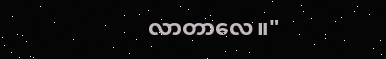လာတာလေ။"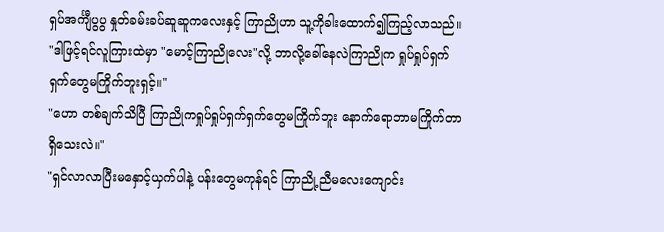ရှပ်အင်္ကျီပွပွ နှုတ်ခမ်းခပ်ဆူဆူကလေးနှင့် ကြာညိုဟာ သူ့ကိုခါးထောက်၍ကြည့်လာသည်။
"ဒါဖြင့်ရင်လူကြားထဲမှာ "မောင့်ကြာညိုလေး"လို့ ဘာလို့ခေါ်နေလဲကြာညိုက ရှုပ်ရှုပ်ရှက်ရှက်တွေမကြိုက်ဘူးရှင့်။"
"ဟော တစ်ချက်သိပြီ ကြာညိုကရှုပ်ရှုပ်ရှက်ရှက်တွေမကြိုက်ဘူး နောက်ရောဘာမကြိုက်တာရှိသေးလဲ။"
"ရှင်လာလာပြီးမနှောင့်ယှက်ပါနဲ့ ပန်းတွေမကုန်ရင် ကြာညို့ညီမလေးကျောင်း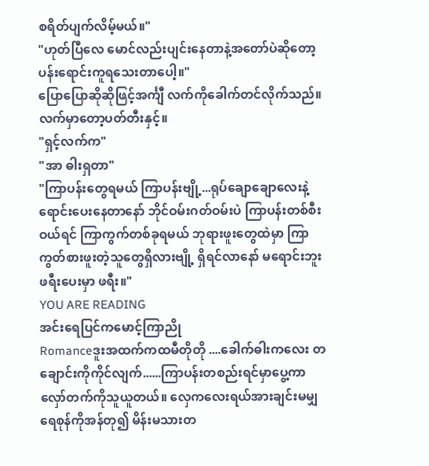စရိတ်ပျက်လိမ့်မယ်။"
"ဟုတ်ပြီလေ မောင်လည်းပျင်းနေတာနဲ့အတော်ပဲဆိုတော့ ပန်းရောင်းကူရသေးတာပေါ့။"
ပြောပြောဆိုဆိုဖြင့်အင်္ကျီ လက်ကိုခေါက်တင်လိုက်သည်။လက်မှာတော့ပတ်တီးနှင့်။
"ရှင့်လက်က"
"အာ ဓါးရှတာ"
"ကြာပန်းတွေရမယ် ကြာပန်းဗျို့...ရုပ်ချောချောလေးနဲ့ရောင်းပေးနေတာနော် ဘိုင်ဝမ်းဂတ်ဝမ်းပဲ ကြာပန်းတစ်စီးဝယ်ရင် ကြာကွက်တစ်ခုရမယ် ဘုရားဖူးတွေထဲမှာ ကြာကွတ်စားဖူးတဲ့သူတွေရှိလားဗျို့ ရှိရင်လာနော် မရောင်းဘူး ဖရီးပေးမှာ ဖရီး။"
YOU ARE READING
အင်းရေပြင်ကမောင့်ကြာညို
Romanceဒူးအထက်ကထမီတိုတို ....ခေါက်ဓါးကလေး တချောင်းကိုကိုင်လျက်......ကြာပန်းတစည်းရင်မှာပွေ့ကာ လှော်တက်ကိုသူယူတယ်။ လှေကလေးရယ်အားချင်းမမျှ ရေစုန်ကိုအန်တု၍ မိန်းမသားတ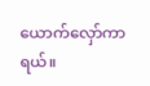ယောက်လှော်ကာရယ်။